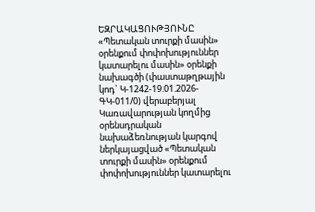ԵԶՐԱԿԱՑՈՒԹՅՈՒՆԸ «Պետական տուրքի մասին» օրենքում փոփոխություններ կատարելու մասին» օրենքի նախագծի (փաստաթղթային կոդ` Կ-1242-19.01.2026-ԳԿ-011/0) վերաբերյալ Կառավարության կողմից օրենսդրական նախաձեռնության կարգով ներկայացված «Պետական տուրքի մասին» օրենքում փոփոխություններ կատարելու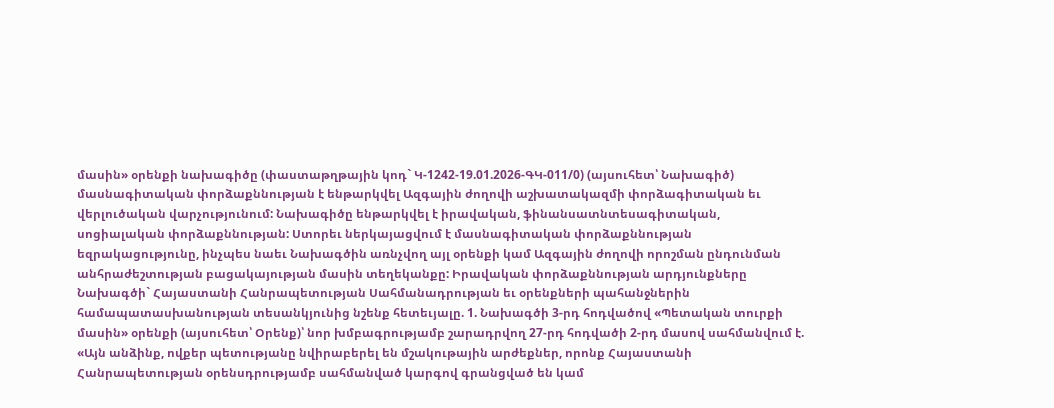մասին» օրենքի նախագիծը (փաստաթղթային կոդ` Կ-1242-19.01.2026-ԳԿ-011/0) (այսուհետ՝ Նախագիծ) մասնագիտական փորձաքննության է ենթարկվել Ազգային ժողովի աշխատակազմի փորձագիտական եւ վերլուծական վարչությունում: Նախագիծը ենթարկվել է իրավական, ֆինանսատնտեսագիտական, սոցիալական փորձաքննության: Ստորեւ ներկայացվում է մասնագիտական փորձաքննության եզրակացությունը, ինչպես նաեւ Նախագծին առնչվող այլ օրենքի կամ Ազգային ժողովի որոշման ընդունման անհրաժեշտության բացակայության մասին տեղեկանքը: Իրավական փորձաքննության արդյունքները Նախագծի` Հայաստանի Հանրապետության Սահմանադրության եւ օրենքների պահանջներին համապատասխանության տեսանկյունից նշենք հետեւյալը. 1. Նախագծի 3-րդ հոդվածով «Պետական տուրքի մասին» օրենքի (այսուհետ՝ Օրենք)՝ նոր խմբագրությամբ շարադրվող 27-րդ հոդվածի 2-րդ մասով սահմանվում է. «Այն անձինք, ովքեր պետությանը նվիրաբերել են մշակութային արժեքներ, որոնք Հայաստանի Հանրապետության օրենսդրությամբ սահմանված կարգով գրանցված են կամ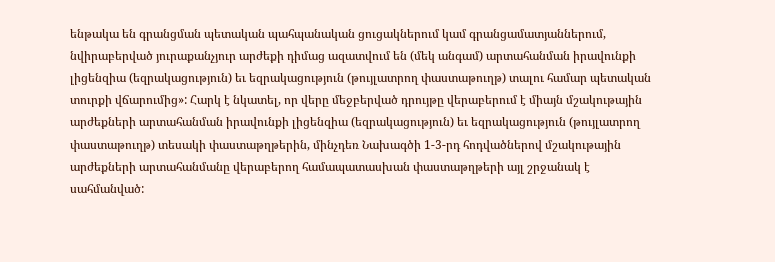ենթակա են գրանցման պետական պահպանական ցուցակներում կամ գրանցամատյաններում, նվիրաբերված յուրաքանչյուր արժեքի դիմաց ազատվում են (մեկ անգամ) արտահանման իրավունքի լիցենզիա (եզրակացություն) եւ եզրակացություն (թույլատրող փաստաթուղթ) տալու համար պետական տուրքի վճարումից»: Հարկ է նկատել, որ վերը մեջբերված դրույթը վերաբերում է միայն մշակութային արժեքների արտահանման իրավունքի լիցենզիա (եզրակացություն) եւ եզրակացություն (թույլատրող փաստաթուղթ) տեսակի փաստաթղթերին, մինչդեռ Նախագծի 1-3-րդ հոդվածներով մշակութային արժեքների արտահանմանը վերաբերող համապատասխան փաստաթղթերի այլ շրջանակ է սահմանված: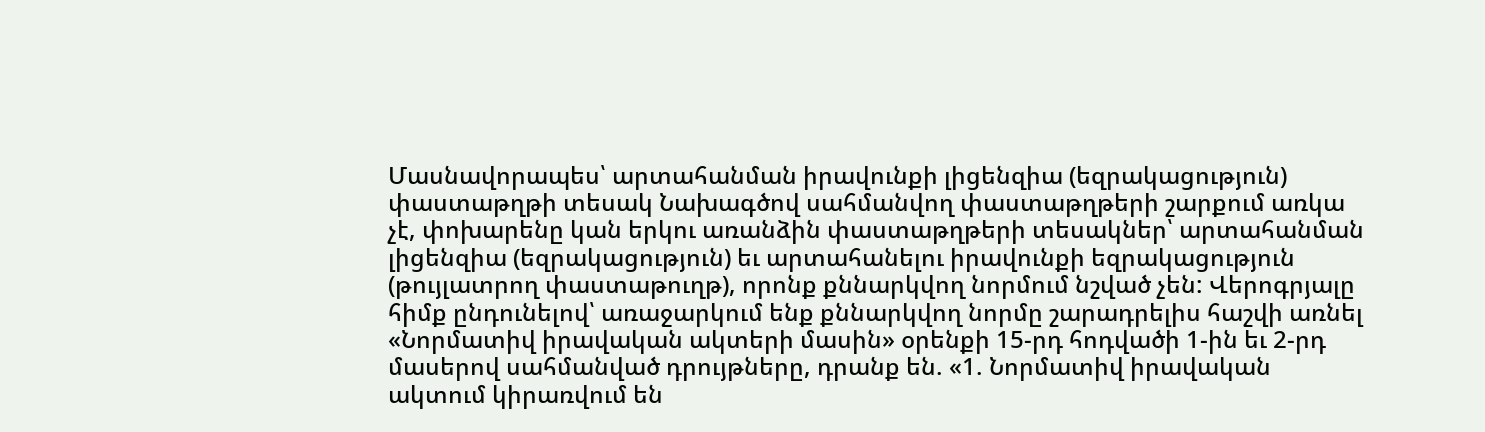Մասնավորապես՝ արտահանման իրավունքի լիցենզիա (եզրակացություն) փաստաթղթի տեսակ Նախագծով սահմանվող փաստաթղթերի շարքում առկա չէ, փոխարենը կան երկու առանձին փաստաթղթերի տեսակներ՝ արտահանման լիցենզիա (եզրակացություն) եւ արտահանելու իրավունքի եզրակացություն (թույլատրող փաստաթուղթ), որոնք քննարկվող նորմում նշված չեն: Վերոգրյալը հիմք ընդունելով՝ առաջարկում ենք քննարկվող նորմը շարադրելիս հաշվի առնել «Նորմատիվ իրավական ակտերի մասին» օրենքի 15-րդ հոդվածի 1-ին եւ 2-րդ մասերով սահմանված դրույթները, դրանք են. «1. Նորմատիվ իրավական ակտում կիրառվում են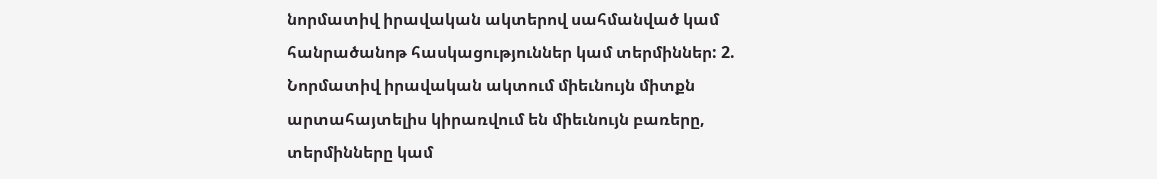նորմատիվ իրավական ակտերով սահմանված կամ հանրածանոթ հասկացություններ կամ տերմիններ: 2. Նորմատիվ իրավական ակտում միեւնույն միտքն արտահայտելիս կիրառվում են միեւնույն բառերը, տերմինները կամ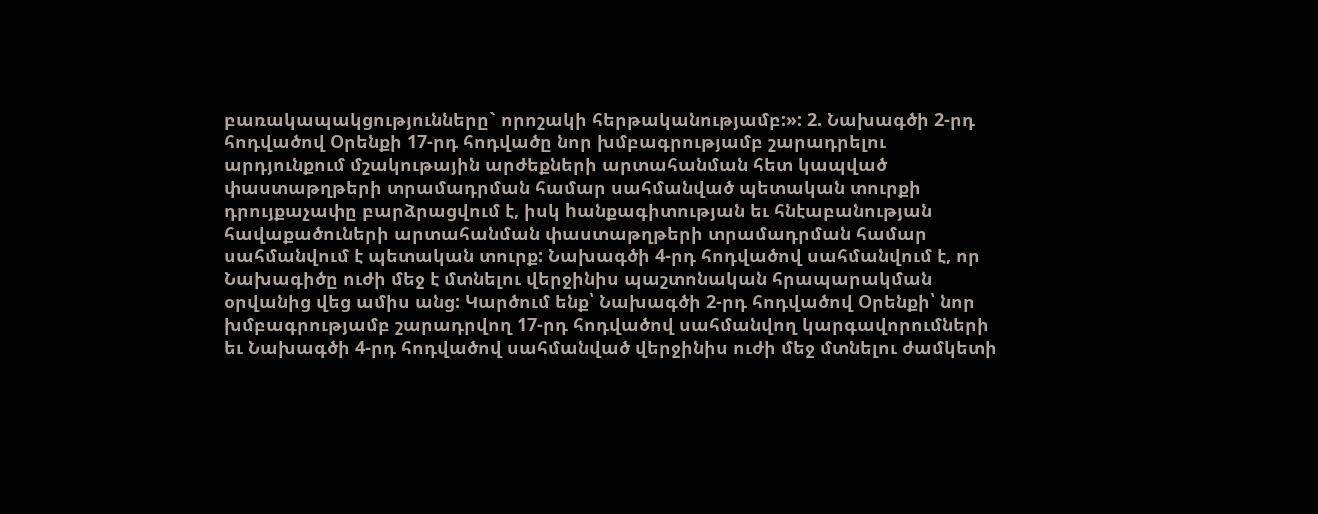բառակապակցությունները` որոշակի հերթականությամբ:»: 2. Նախագծի 2-րդ հոդվածով Օրենքի 17-րդ հոդվածը նոր խմբագրությամբ շարադրելու արդյունքում մշակութային արժեքների արտահանման հետ կապված փաստաթղթերի տրամադրման համար սահմանված պետական տուրքի դրույքաչափը բարձրացվում է, իսկ hանքագիտության եւ հնէաբանության հավաքածուների արտահանման փաստաթղթերի տրամադրման համար սահմանվում է պետական տուրք: Նախագծի 4-րդ հոդվածով սահմանվում է, որ Նախագիծը ուժի մեջ է մտնելու վերջինիս պաշտոնական հրապարակման օրվանից վեց ամիս անց: Կարծում ենք՝ Նախագծի 2-րդ հոդվածով Օրենքի՝ նոր խմբագրությամբ շարադրվող 17-րդ հոդվածով սահմանվող կարգավորումների եւ Նախագծի 4-րդ հոդվածով սահմանված վերջինիս ուժի մեջ մտնելու ժամկետի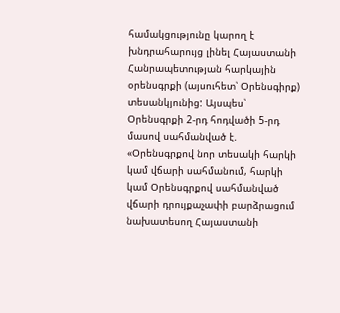համակցությունը կարող է խնդրահարույց լինել Հայաստանի Հանրապետության հարկային օրենսգրքի (այսուհետ՝ Օրենսգիրք) տեսանկյունից: Այսպես՝ Օրենսգրքի 2-րդ հոդվածի 5-րդ մասով սահմանված է. «Օրենսգրքով նոր տեսակի հարկի կամ վճարի սահմանում, հարկի կամ Օրենսգրքով սահմանված վճարի դրույքաչափի բարձրացում նախատեսող Հայաստանի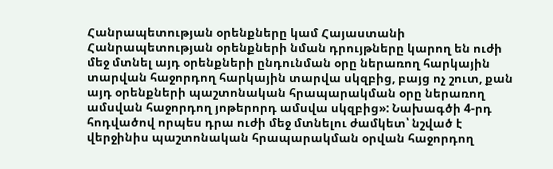Հանրապետության օրենքները կամ Հայաստանի Հանրապետության օրենքների նման դրույթները կարող են ուժի մեջ մտնել այդ օրենքների ընդունման օրը ներառող հարկային տարվան հաջորդող հարկային տարվա սկզբից, բայց ոչ շուտ, քան այդ օրենքների պաշտոնական հրապարակման օրը ներառող ամսվան հաջորդող յոթերորդ ամսվա սկզբից»: Նախագծի 4-րդ հոդվածով որպես դրա ուժի մեջ մտնելու ժամկետ՝ նշված է վերջինիս պաշտոնական հրապարակման օրվան հաջորդող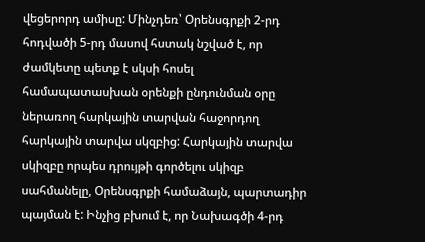վեցերորդ ամիսը: Մինչդեռ՝ Օրենսգրքի 2-րդ հոդվածի 5-րդ մասով հստակ նշված է, որ ժամկետը պետք է սկսի հոսել համապատասխան օրենքի ընդունման օրը ներառող հարկային տարվան հաջորդող հարկային տարվա սկզբից: Հարկային տարվա սկիզբը որպես դրույթի գործելու սկիզբ սահմանելը, Օրենսգրքի համաձայն, պարտադիր պայման է: Ինչից բխում է, որ Նախագծի 4-րդ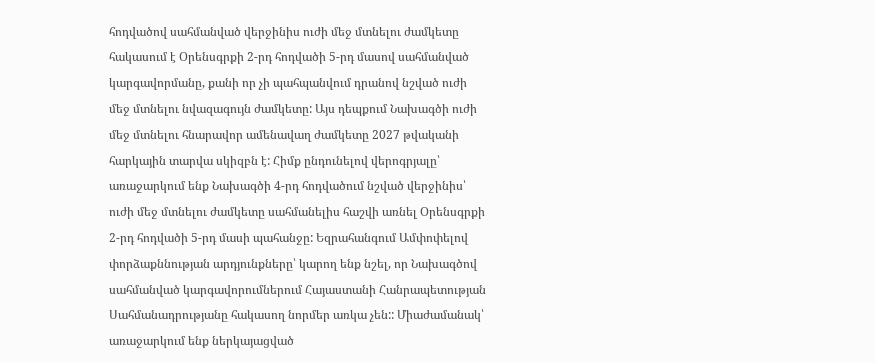հոդվածով սահմանված վերջինիս ուժի մեջ մտնելու ժամկետը հակասում է Օրենսգրքի 2-րդ հոդվածի 5-րդ մասով սահմանված կարգավորմանը, քանի որ չի պահպանվում դրանով նշված ուժի մեջ մտնելու նվազագույն ժամկետը: Այս դեպքում Նախագծի ուժի մեջ մտնելու հնարավոր ամենավաղ ժամկետը 2027 թվականի հարկային տարվա սկիզբն է: Հիմք ընդունելով վերոգրյալը՝ առաջարկում ենք Նախագծի 4-րդ հոդվածում նշված վերջինիս՝ ուժի մեջ մտնելու ժամկետը սահմանելիս հաշվի առնել Օրենսգրքի 2-րդ հոդվածի 5-րդ մասի պահանջը: Եզրահանգում Ամփոփելով փորձաքննության արդյունքները՝ կարող ենք նշել, որ Նախագծով սահմանված կարգավորումներում Հայաստանի Հանրապետության Սահմանադրությանը հակասող նորմեր առկա չեն:: Միաժամանակ՝ առաջարկում ենք ներկայացված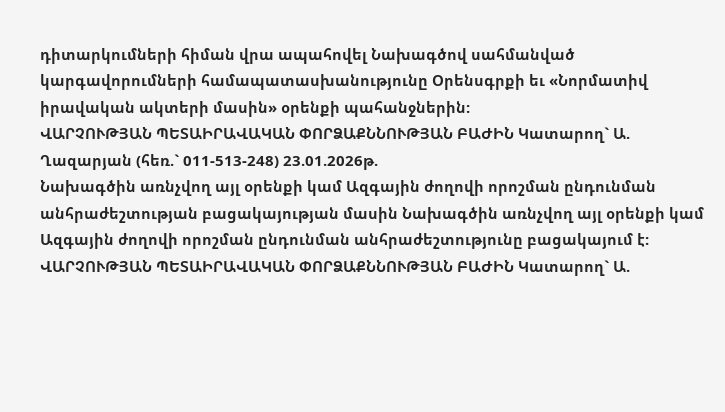դիտարկումների հիման վրա ապահովել Նախագծով սահմանված կարգավորումների համապատասխանությունը Օրենսգրքի եւ «Նորմատիվ իրավական ակտերի մասին» օրենքի պահանջներին:
ՎԱՐՉՈՒԹՅԱՆ ՊԵՏԱԻՐԱՎԱԿԱՆ ՓՈՐՁԱՔՆՆՈՒԹՅԱՆ ԲԱԺԻՆ Կատարող` Ա. Ղազարյան (հեռ.` 011-513-248) 23.01.2026թ.
Նախագծին առնչվող այլ օրենքի կամ Ազգային ժողովի որոշման ընդունման անհրաժեշտության բացակայության մասին Նախագծին առնչվող այլ օրենքի կամ Ազգային ժողովի որոշման ընդունման անհրաժեշտությունը բացակայում է:
ՎԱՐՉՈՒԹՅԱՆ ՊԵՏԱԻՐԱՎԱԿԱՆ ՓՈՐՁԱՔՆՆՈՒԹՅԱՆ ԲԱԺԻՆ Կատարող` Ա.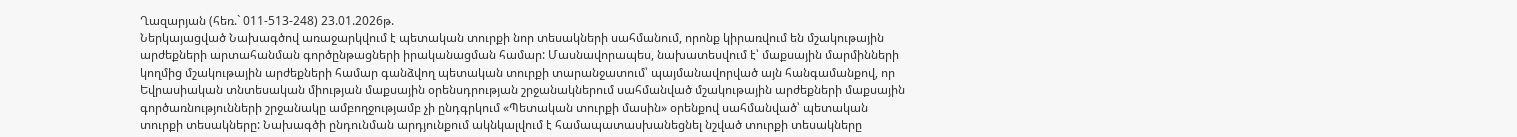Ղազարյան (հեռ.` 011-513-248) 23.01.2026թ.
Ներկայացված Նախագծով առաջարկվում է պետական տուրքի նոր տեսակների սահմանում, որոնք կիրառվում են մշակութային արժեքների արտահանման գործընթացների իրականացման համար: Մասնավորապես, նախատեսվում է՝ մաքսային մարմինների կողմից մշակութային արժեքների համար գանձվող պետական տուրքի տարանջատում՝ պայմանավորված այն հանգամանքով, որ Եվրասիական տնտեսական միության մաքսային օրենսդրության շրջանակներում սահմանված մշակութային արժեքների մաքսային գործառնությունների շրջանակը ամբողջությամբ չի ընդգրկում «Պետական տուրքի մասին» օրենքով սահմանված՝ պետական տուրքի տեսակները: Նախագծի ընդունման արդյունքում ակնկալվում է համապատասխանեցնել նշված տուրքի տեսակները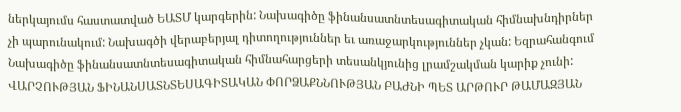ներկայումս հաստատված ԵԱՏՄ կարգերին: Նախագիծը ֆինանսատնտեսագիտական հիմնախնդիրներ չի պարունակում: Նախագծի վերաբերյալ դիտողություններ եւ առաջարկություններ չկան: Եզրահանգում Նախագիծը ֆինանսատնտեսագիտական հիմնահարցերի տեսանկյունից լրամշակման կարիք չունի:
ՎԱՐՉՈՒԹՅԱՆ ՖԻՆԱՆՍԱՏՆՏԵՍԱԳԻՏԱԿԱՆ ՓՈՐՁԱՔՆՆՈՒԹՅԱՆ ԲԱԺՆԻ ՊԵՏ ԱՐԹՈՒՐ ԹԱՄԱԶՅԱՆ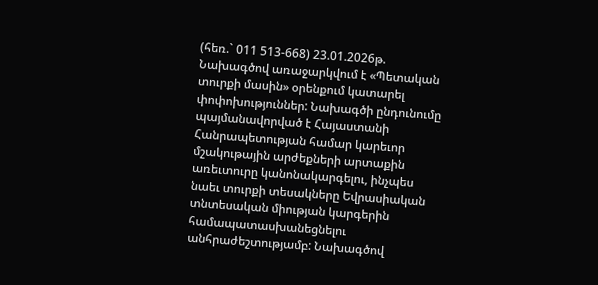(հեռ.` 011 513-668) 23.01.2026թ.
Նախագծով առաջարկվում է «Պետական տուրքի մասին» օրենքում կատարել փոփոխություններ: Նախագծի ընդունումը պայմանավորված է Հայաստանի Հանրապետության համար կարեւոր մշակութային արժեքների արտաքին առեւտուրը կանոնակարգելու, ինչպես նաեւ տուրքի տեսակները Եվրասիական տնտեսական միության կարգերին համապատասխանեցնելու անհրաժեշտությամբ: Նախագծով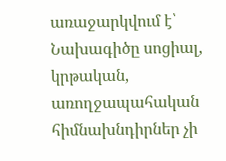առաջարկվում է՝
Նախագիծը սոցիալ, կրթական, առողջապահական հիմնախնդիրներ չի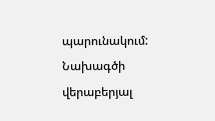պարունակում: Նախագծի վերաբերյալ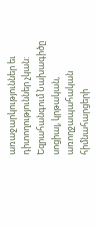առաջարկություններ եւ դիտողություններ չկան: Եզրահանգում Նախագիծը սոցիալ, կրթական, առողջապահական հիմնահարցերի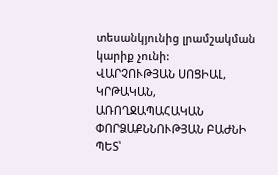տեսանկյունից լրամշակման կարիք չունի:
ՎԱՐՉՈՒԹՅԱՆ ՍՈՑԻԱԼ, ԿՐԹԱԿԱՆ, ԱՌՈՂՋԱՊԱՀԱԿԱՆ ՓՈՐՁԱՔՆՆՈՒԹՅԱՆ ԲԱԺՆԻ ՊԵՏ՝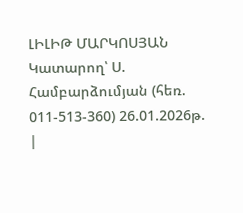ԼԻԼԻԹ ՄԱՐԿՈՍՅԱՆ Կատարող՝ Ս. Համբարձումյան (հեռ. 011-513-360) 26.01.2026թ.
|